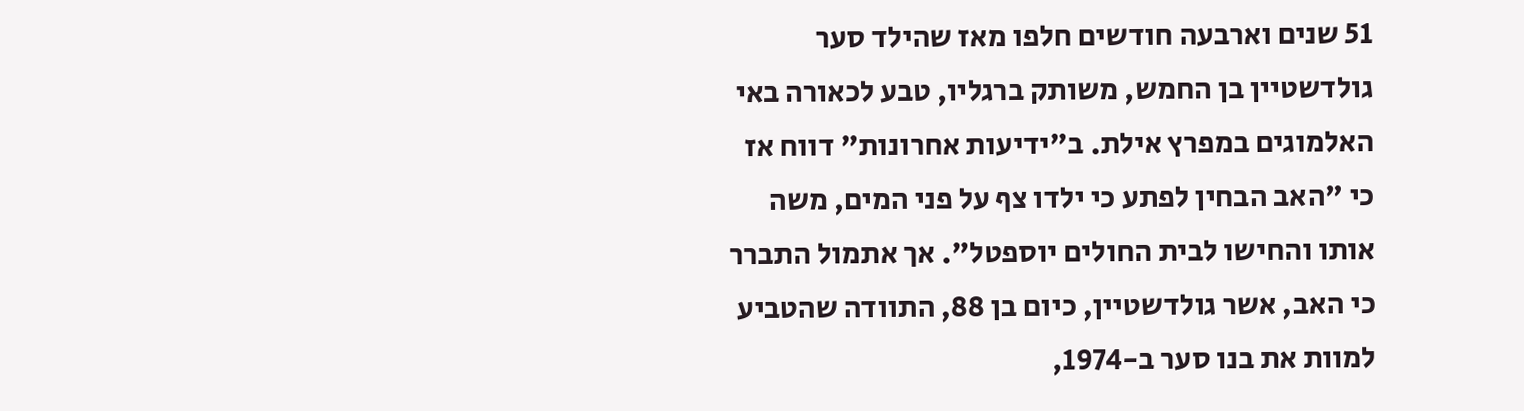51 שנים וארבעה חודשים חלפו מאז שהילד סער גולדשטיין בן החמש, משותק ברגליו, טבע לכאורה באי האלמוגים במפרץ אילת. ב"ידיעות אחרונות" דווח אז כי "האב הבחין לפתע כי ילדו צף על פני המים, משה אותו והחישו לבית החולים יוספטל". אך אתמול התברר כי האב, אשר גולדשטיין, כיום בן 88, התוודה שהטביע למוות את בנו סער ב-1974,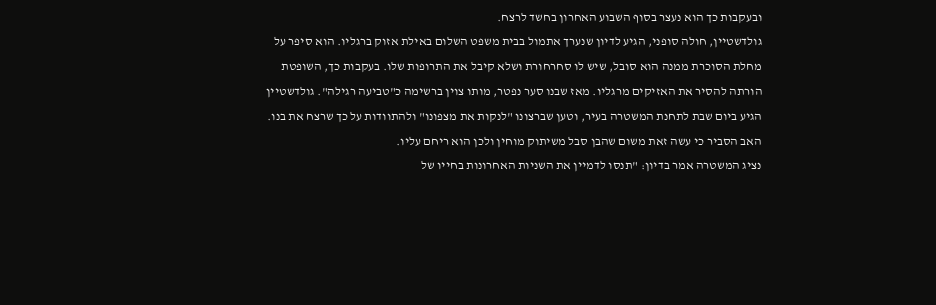ובעקבות כך הוא נעצר בסוף השבוע האחרון בחשד לרצח.
גולדשטיין, חולה סופני, הגיע לדיון שנערך אתמול בבית משפט השלום באילת אזוק ברגליו. הוא סיפר על מחלת הסוכרת ממנה הוא סובל, שיש לו סחרחורת ושלא קיבל את התרופות שלו. בעקבות כך, השופטת הורתה להסיר את האזיקים מרגליו. מאז שבנו סער נפטר, מותו צוין ברשימה כ"טביעה רגילה". גולדשטיין הגיע ביום שבת לתחנת המשטרה בעיר, וטען שברצונו "לנקות את מצפונו" ולהתוודות על כך שרצח את בנו. האב הסביר כי עשה זאת משום שהבן סבל משיתוק מוחין ולכן הוא ריחם עליו.
נציג המשטרה אמר בדיון: "תנסו לדמיין את השניות האחרונות בחייו של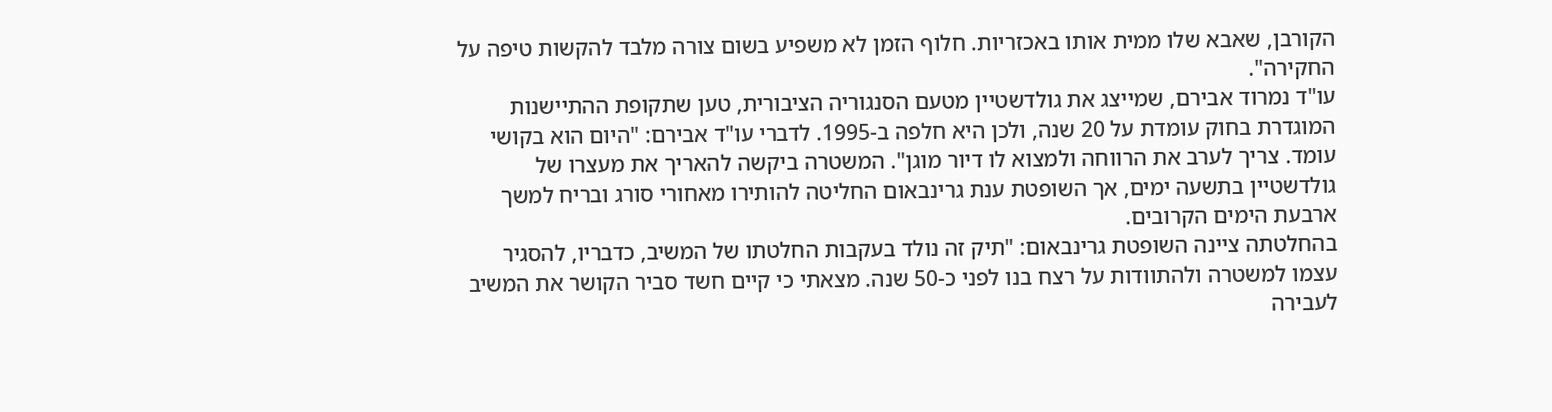הקורבן, שאבא שלו ממית אותו באכזריות. חלוף הזמן לא משפיע בשום צורה מלבד להקשות טיפה על החקירה".
עו"ד נמרוד אבירם, שמייצג את גולדשטיין מטעם הסנגוריה הציבורית, טען שתקופת ההתיישנות המוגדרת בחוק עומדת על 20 שנה, ולכן היא חלפה ב-1995. לדברי עו"ד אבירם: "היום הוא בקושי עומד. צריך לערב את הרווחה ולמצוא לו דיור מוגן". המשטרה ביקשה להאריך את מעצרו של גולדשטיין בתשעה ימים, אך השופטת ענת גרינבאום החליטה להותירו מאחורי סורג ובריח למשך ארבעת הימים הקרובים.
בהחלטתה ציינה השופטת גרינבאום: "תיק זה נולד בעקבות החלטתו של המשיב, כדבריו, להסגיר עצמו למשטרה ולהתוודות על רצח בנו לפני כ-50 שנה. מצאתי כי קיים חשד סביר הקושר את המשיב לעבירה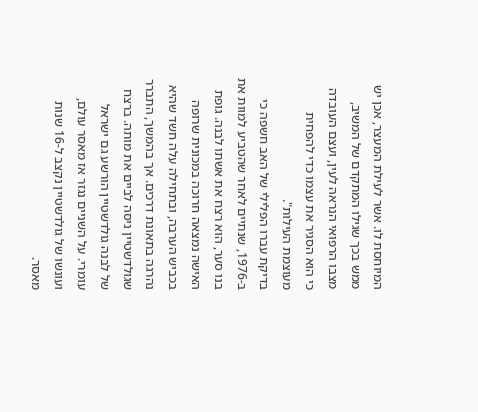המיוחסת לו. אשר לעילת המעצר, אכן יש ממש בכך שגילו המתקדם של המשיב, מצבו הרפואי הנראה לעין, ועצם העובדה כי הוא הסגיר את עצמו כדי להפחית מעוצמת העילות".
בדיקת עברו הפלילי של האב חשפה כי ב-1976, שנתיים לאחר שהטביע למוות את בנו סער, הוא רצח את אשתו לבנה. גופת האישה נמצאה חרוכה במכונית שרופה בכביש הערבה, ובתחילה עלה חשד שהיא נהרגה בתאונת דרכים. אך בהמשך, התברר שגולדשטיין ניסה לביים את מותה. ברצח של לבנה גולדשטיין הורשע גם ישראל עומרי. על השניים נגזר אז מאסר עולם, ועונשו של גולדשטיין נקצב ל-16 שנות מאסר.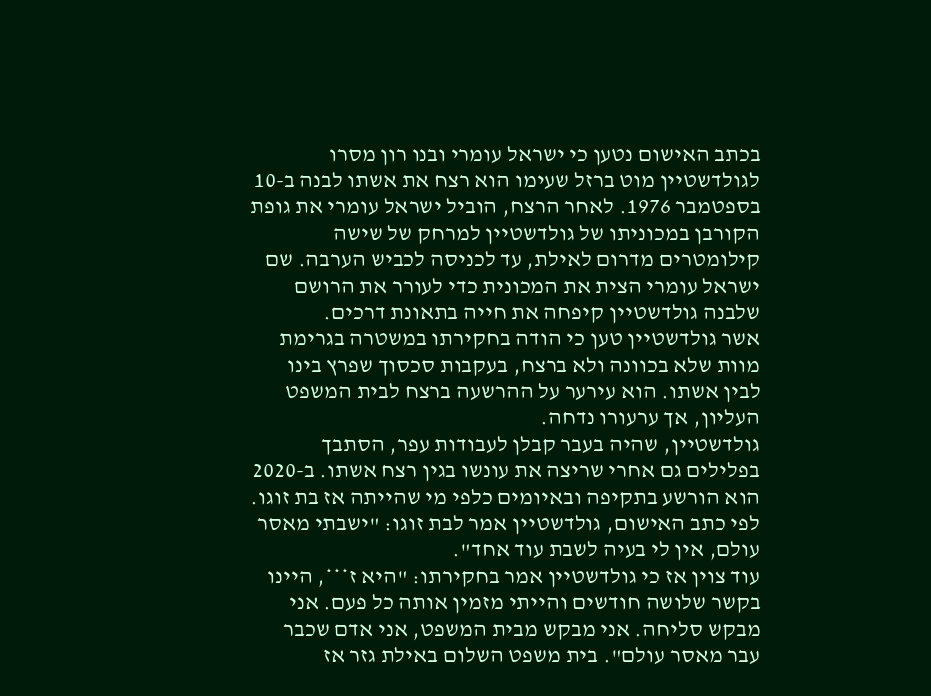בכתב האישום נטען כי ישראל עומרי ובנו רון מסרו לגולדשטיין מוט ברזל שעימו הוא רצח את אשתו לבנה ב-10 בספטמבר 1976. לאחר הרצח, הוביל ישראל עומרי את גופת הקורבן במכוניתו של גולדשטיין למרחק של שישה קילומטרים מדרום לאילת, עד לכניסה לכביש הערבה. שם ישראל עומרי הצית את המכונית כדי לעורר את הרושם שלבנה גולדשטיין קיפחה את חייה בתאונת דרכים.
אשר גולדשטיין טען כי הודה בחקירתו במשטרה בגרימת מוות שלא בכוונה ולא ברצח, בעקבות סכסוך שפרץ בינו לבין אשתו. הוא עירער על ההרשעה ברצח לבית המשפט העליון, אך ערעורו נדחה.
גולדשטיין, שהיה בעבר קבלן לעבודות עפר, הסתבך בפלילים גם אחרי שריצה את עונשו בגין רצח אשתו. ב-2020 הוא הורשע בתקיפה ובאיומים כלפי מי שהייתה אז בת זוגו. לפי כתב האישום, גולדשטיין אמר לבת זוגו: "ישבתי מאסר עולם, אין לי בעיה לשבת עוד אחד".
עוד צוין אז כי גולדשטיין אמר בחקירתו: "היא ז***, היינו בקשר שלושה חודשים והייתי מזמין אותה כל פעם. אני מבקש סליחה. אני מבקש מבית המשפט, אני אדם שכבר עבר מאסר עולם". בית משפט השלום באילת גזר אז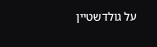על גולדשטיין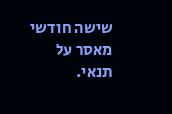שישה חודשי מאסר על תנאי.